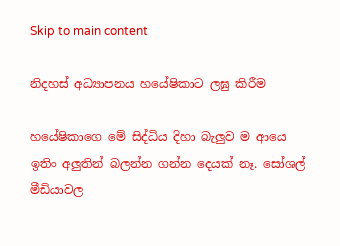Skip to main content

නිදහස් අධ්‍යාපනය හයේෂිකාට ලඝු කිරීම

හයේෂිකාගෙ මේ සිද්ධිය දිහා බැලුව ම ආයෙ ඉතිං අලුතින් බලන්න ගන්න දෙයක් නෑ. සෝශල් මීඩියාවල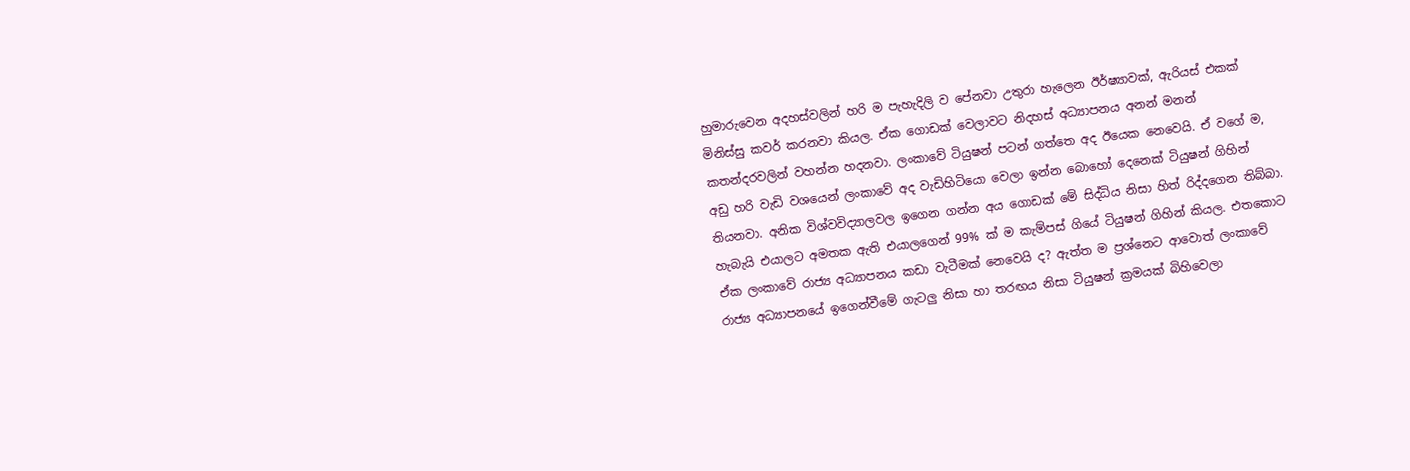හුමාරුවෙන අදහස්වලින් හරි ම පැහැදිලි ව පේනවා උතුරා හැලෙන ඊර්ෂ්‍යාවක්, ඇරියස් එකක් මිනිස්සු කවර් කරනවා කියල. ඒක ගොඩක් වෙලාවට නිදහස් අධ්‍යාපනය අනන් මනන් කතන්දරවලින් වහන්න හදනවා. ලංකාවේ ටියුෂන් පටන් ගත්තෙ අද ඊයෙක නෙවෙයි. ඒ වගේ ම, අඩු හරි වැඩි වශයෙන් ලංකාවේ අද වැඩිහිටියො වෙලා ඉන්න බොහෝ දෙනෙක් ටියුෂන් ගිහින් තියනවා. අනික විශ්වවිද්‍යාලවල ඉගෙන ගන්න අය ගොඩක් මේ සිද්ධිය නිසා හිත් රිද්දගෙන තිබ්බා. හැබැයි එයාලට අමතක ඇති එයාලගෙන් 99% ක් ම කැම්පස් ගියේ ටියුෂන් ගිහින් කියල. එතකොට ඒක ලංකාවේ රාජ්‍ය අධ්‍යාපනය කඩා වැටීමක් නෙවෙයි ද? ඇත්ත ම ප්‍රශ්නෙට ආවොත් ලංකාවේ රාජ්‍ය අධ්‍යාපනයේ ඉගෙන්වීමේ ගැටලු නිසා හා තරඟය නිසා ටියුෂන් ක්‍රමයක් බිහිවෙලා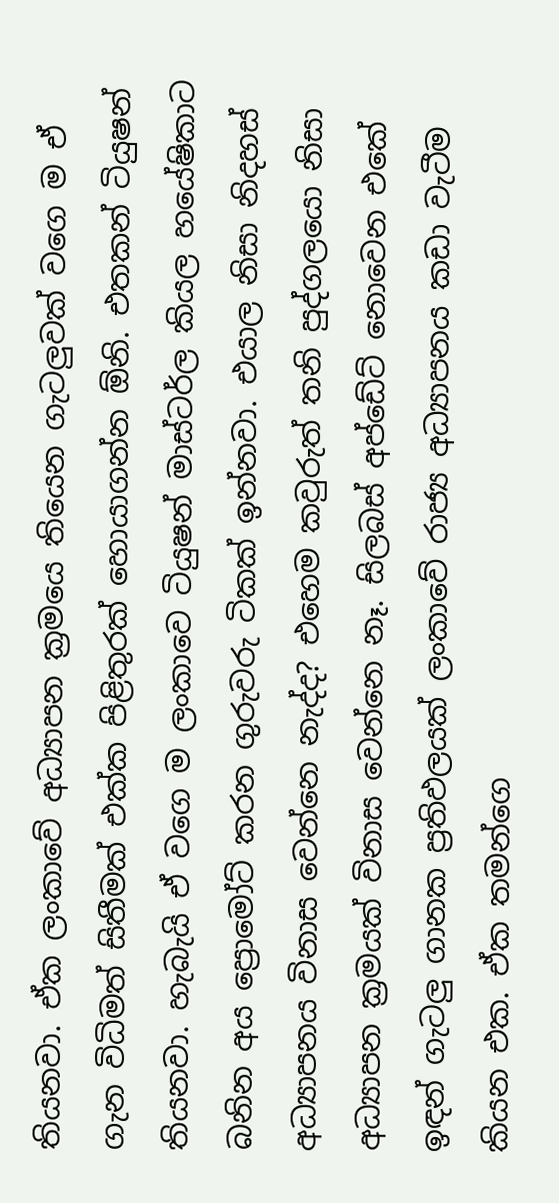තියනවා. ඒක ලංකාවේ අධ්‍යාපන ක්‍රමයෙ තියෙන ගැටලුවක් වගෙ ම ඒ ගැන විධිමත් සිතීමක් එක්ක පිළිතුරක් හොයාගන්න ඕනි. එතකන් ටියුෂන් තියනවා. හැබැයි ඒ වගෙ ම ලංකාවෙ ටියුෂන් මාස්ටර්ල කියල හයේෂිකාට බනින අය ප්‍රොමෝට් කරන ගුරුවරු ටිකක් ඉන්නවා. එයාල නිසා නිදහස් අධ්‍යාපනය විනාස වෙන්නෙ නැද්ද? එහෙම කවුරුත් තනි පුද්ගලයො නිසා අධ්‍යාපන ක්‍රමයක් විනාස වෙන්නෙ නෑ. සිලබස් අප්ඩේට් නොවෙන එකේ ඉඳන් ගැටලු ගානක ප්‍රතිඵලයක් ලංකාවේ රාජ්‍ය අධ්‍යාපනය කඩා වැටීම කියන එක. ඒක තමන්ගෙ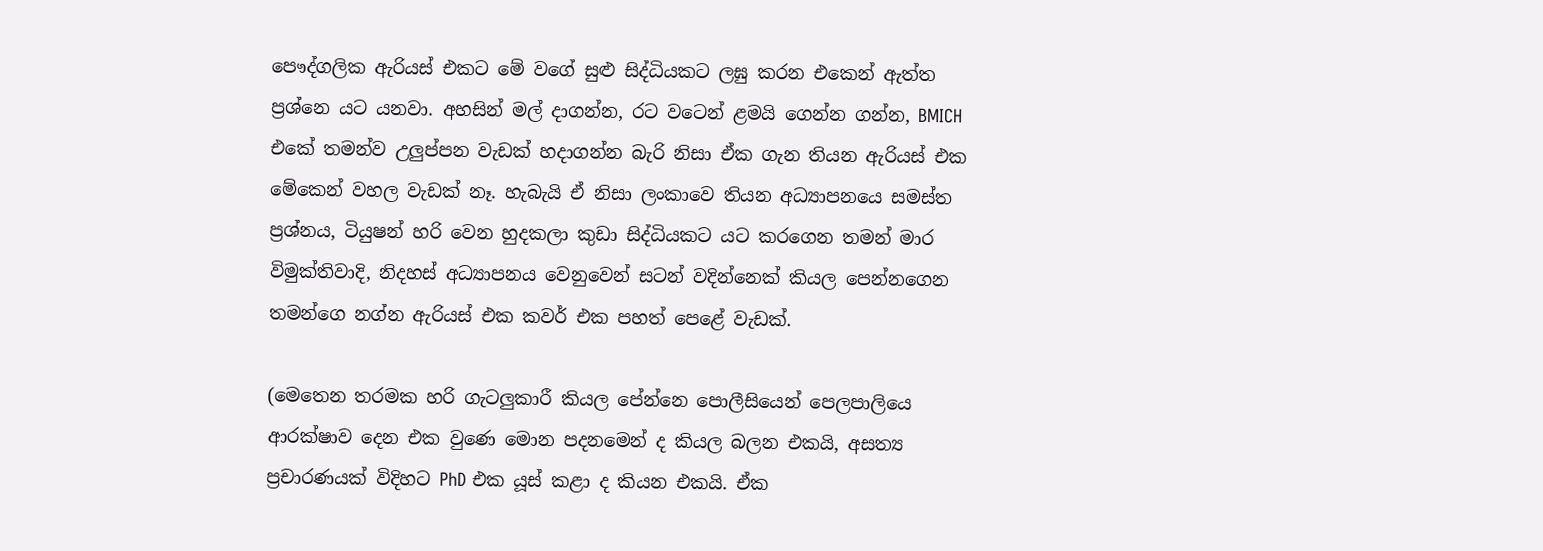පෞද්ගලික ඇරියස් එකට මේ වගේ සුළු සිද්ධියකට ලඝු කරන එකෙන් ඇත්ත ප්‍රශ්නෙ යට යනවා. අහසින් මල් දාගන්න, රට වටෙන් ළමයි ගෙන්න ගන්න, BMICH එකේ තමන්ව උලුප්පන වැඩක් හදාගන්න බැරි නිසා ඒක ගැන තියන ඇරියස් එක මේකෙන් වහල වැඩක් නෑ. හැබැයි ඒ නිසා ලංකාවෙ තියන අධ්‍යාපනයෙ සමස්ත ප්‍රශ්නය, ටියුෂන් හරි වෙන හුදකලා කුඩා සිද්ධියකට යට කරගෙන තමන් මාර විමුක්තිවාදි, නිදහස් අධ්‍යාපනය වෙනුවෙන් සටන් වදින්නෙක් කියල පෙන්නගෙන තමන්ගෙ නග්න ඇරියස් එක කවර් එක පහත් පෙළේ වැඩක්.

(මෙතෙන තරමක හරි ගැටලුකාරී කියල පේන්නෙ පොලීසියෙන් පෙලපාලියෙ ආරක්ෂාව දෙන එක වුණෙ මොන පදනමෙන් ද කියල බලන එකයි, අසත්‍ය ප්‍රචාරණයක් විදිහට PhD එක යූස් කළා ද කියන එකයි. ඒක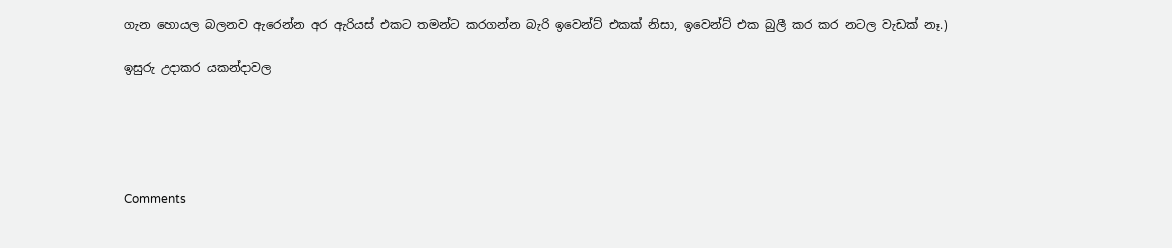ගැන හොයල බලනව ඇරෙන්න අර ඇරියස් එකට තමන්ට කරගන්න බැරි ඉවෙන්ට් එකක් නිසා, ඉවෙන්ට් එක බුලී කර කර නටල වැඩක් නෑ.)

ඉසුරු උදාකර යකන්දාවල





Comments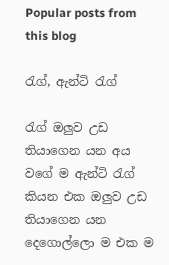Popular posts from this blog

රැග්, ඇන්ටි රැග්

රැග් ඔලුව උඩ තියාගෙන යන අය වගේ ම ඇන්ටි රැග් කියන එක ඔලුව උඩ තියාගෙන යන දෙගොල්ලො ම එක ම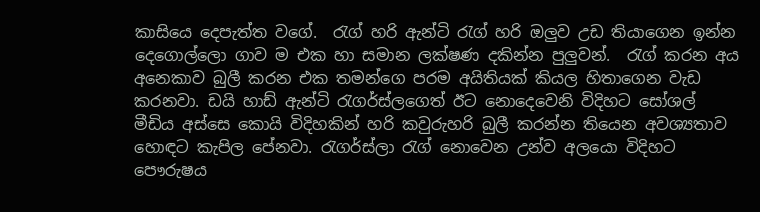කාසියෙ දෙපැත්ත වගේ.  රැග් හරි ඇන්ටි රැග් හරි ඔලුව උඩ තියාගෙන ඉන්න දෙගොල්ලො ගාව ම එක හා සමාන ලක්ෂණ දකින්න පුලුවන්.  රැග් කරන අය අනෙකාව බුලී කරන එක තමන්ගෙ පරම අයිතියක් කියල හිතාගෙන වැඩ කරනවා. ඩයි හාඩ් ඇන්ටි රැගර්ස්ලගෙත් ඊට නොදෙවෙනි විදිහට සෝශල් මීඩිය අස්සෙ කොයි විදිහකින් හරි කවුරුහරි බුලී කරන්න තියෙන අවශ්‍යතාව හොඳට කැපිල පේනවා. රැගර්ස්ලා රැග් නොවෙන උන්ව අලයො විදිහට පෞරුෂය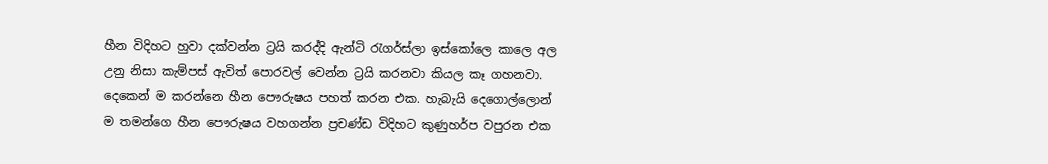හීන විදිහට හුවා දක්වන්න ට්‍රයි කරද්දි ඇන්ටි රැගර්ස්ලා ඉස්කෝලෙ කාලෙ අල උනු නිසා කැම්පස් ඇවිත් පොරවල් වෙන්න ට්‍රයි කරනවා කියල කෑ ගහනවා. දෙකෙන් ම කරන්නෙ හීන පෞරුෂය පහත් කරන එක. හැබැයි දෙගොල්ලොන් ම තමන්ගෙ හීන පෞරුෂය වහගන්න ප්‍රචණ්ඩ විදිහට කුණුහර්ප වපුරන එක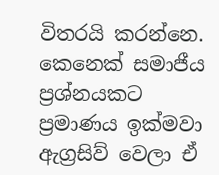විතරයි කරන්නෙ.  කෙනෙක් සමාජීය ප්‍රශ්නයකට ප්‍රමාණය ඉක්මවා ඇග්‍රසිව් වෙලා ඒ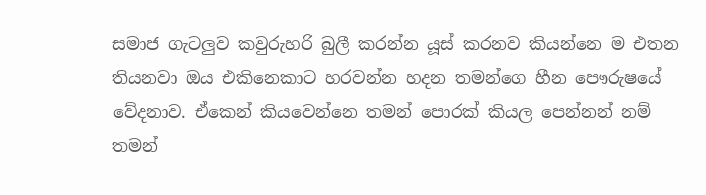සමාජ ගැටලුව කවුරුහරි බුලී කරන්න යූස් කරනව කියන්නෙ ම එතන තියනවා ඔය එකිනෙකාට හරවන්න හදන තමන්ගෙ හීන පෞරුෂයේ වේදනාව. ඒකෙන් කියවෙන්නෙ තමන් පොරක් කියල පෙන්නන් නම් තමන්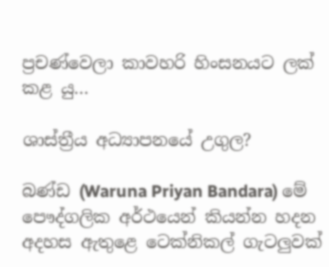ප්‍රචණ්වෙලා කාවහරි හිංසනයට ලක් කළ යු...

ශාස්ත්‍රීය අධ්‍යාපනයේ උගුල?

බණ්ඩ (Waruna Priyan Bandara) මේ පෞද්ගලික අර්ථයෙන් කියන්න හදන අදහස ඇතුළෙ ටෙක්නිකල් ගැටලුවක්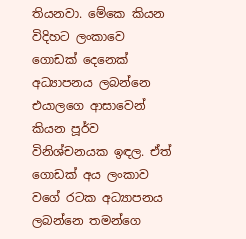තියනවා. මේකෙ කියන විදිහට ලංකාවෙ ගොඩක් දෙනෙක් අධ්‍යාපනය ලබන්නෙ එයාලගෙ ආසාවෙන් කියන පූර්ව විනිශ්චනයක ඉඳල. ඒත් ගොඩක් අය ලංකාව වගේ රටක අධ්‍යාපනය ලබන්නෙ තමන්ගෙ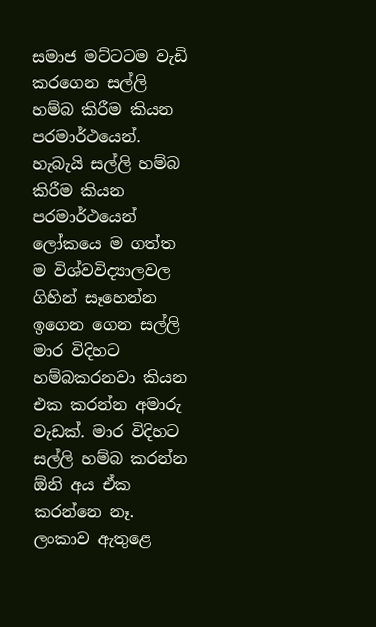සමාජ මට්ටටම වැඩි කරගෙන සල්ලි හම්බ කිරීම කියන පරමාර්ථයෙන්. හැබැයි සල්ලි හම්බ කිරීම කියන පරමාර්ථයෙන් ලෝකයෙ ම ගත්ත ම විශ්වවිද්‍යාලවල ගිහින් සෑහෙන්න ඉගෙන ගෙන සල්ලි මාර විදිහට හම්බකරනවා කියන එක කරන්න අමාරු වැඩක්. මාර විදිහට සල්ලි හම්බ කරන්න ඕනි අය ඒක කරන්නෙ නෑ. ලංකාව ඇතුළෙ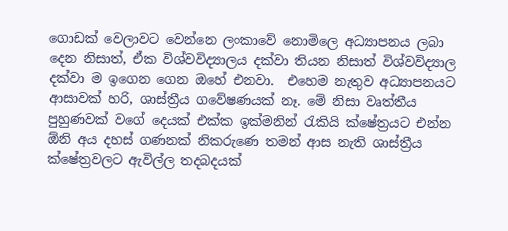ගොඩක් වෙලාවට වෙන්නෙ ලංකාවේ නොමිලෙ අධ්‍යාපනය ලබා දෙන නිසාත්, ඒක විශ්වවිද්‍යාලය දක්වා තියන නිසාත් විශ්වවිද්‍යාල දක්වා ම ඉගෙන ගෙන ඔහේ එනවා.  එහෙම නැතුව අධ්‍යාපනයට ආසාවක් හරි, ශාස්ත්‍රීය ගවේෂණයක් නෑ. මේ නිසා වෘත්තීය පුහුණවක් වගේ දෙයක් එක්ක ඉක්මනින් රැකියි ක්ෂේත්‍රයට එන්න ඕනි අය දහස් ගණනක් නිකරුණෙ තමන් ආස නැති ශාස්ත්‍රීය ක්ෂේත්‍රවලට ඇවිල්ල තදබදයක්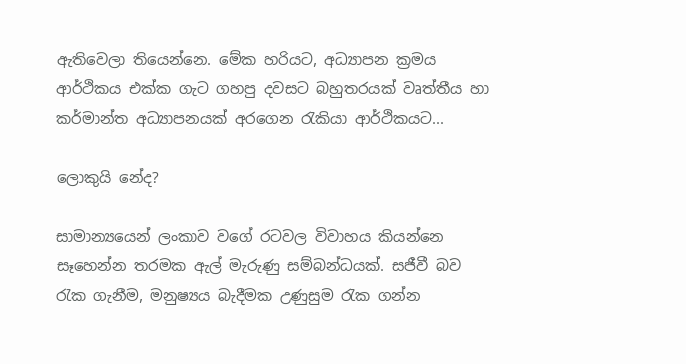ඇතිවෙලා තියෙන්නෙ. මේක හරියට, අධ්‍යාපන ක්‍රමය ආර්ථිකය එක්ක ගැට ගහපු දවසට බහුතරයක් වෘත්තීය හා කර්මාන්ත අධ්‍යාපනයක් අරගෙන රැකියා ආර්ථිකයට...

ලොකුයි නේද?

සාමාන්‍යයෙන් ලංකාව වගේ රටවල විවාහය කියන්නෙ සෑහෙන්න තරමක ඇල් මැරුණු සම්බන්ධයක්. සජීවී බව රැක ගැනීම, මනුෂ්‍යය බැදීමක උණුසුම රැක ගන්න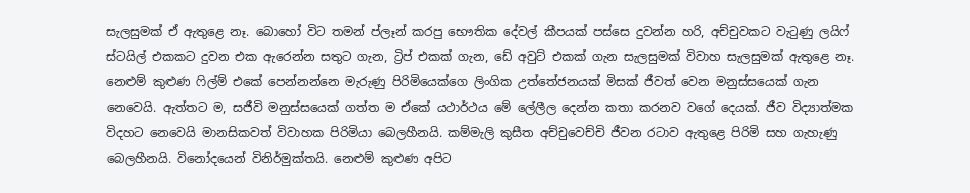සැලසුමක් ඒ ඇතුළෙ නෑ. බොහෝ විට තමන් ප්ලෑන් කරපු භෞතික දේවල් කීපයක් පස්සෙ දුවන්න හරි, අච්චුවකට වැටුණු ලයිෆ් ස්ටයිල් එකකට දුවන එක ඇරෙන්න සතුට ගැන, ට්‍රිප් එකක් ගැන, ඩේ අවුට් එකක් ගැන සැලසුමක් විවාහ සැලසුමක් ඇතුළෙ නෑ. නෙළුම් කුළුණ ෆිල්ම් එකේ පෙන්නන්නෙ මැරුණු පිරිමියෙක්ගෙ ලිංගික උත්තේජනයක් මිසක් ජීවත් වෙන මනුස්සයෙක් ගැන නෙවෙයි. ඇත්තට ම, සජීවි මනුස්සයෙක් ගත්ත ම ඒකේ යථාර්ථය මේ ලේලීල දෙන්න කතා කරනව වගේ දෙයක්. ජීව විද්‍යාත්මක විදහට නෙවෙයි මානසිකවත් විවාහක පිරිමියා බෙලහීනයි. කම්මැලි කුසීත අච්චුවෙච්චි ජීවන රටාව ඇතුළෙ පිරිමි සහ ගැහැණු බෙලහීනයි. විනෝදයෙන් විනිර්මුක්තයි. නෙළුම් කුළුණ අපිට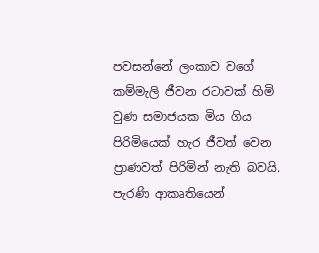පවසන්නේ ලංකාව වගේ කම්මැලි ජීවන රටාවක් හිමි වුණ සමාජයක මිය ගිය පිරිමියෙක් හැර ජීවත් වෙන ප්‍රාණවත් පිරිමින් නැති බවයි. පැරණි ආකෘතියෙන්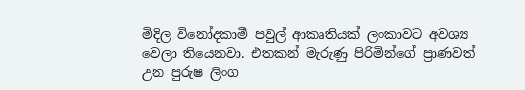මිදිල විනෝදකාමී පවුල් ආකෘතියක් ලංකාවට අවශ්‍ය වෙලා තියෙනවා. එතකන් මැරුණු පිරිමින්ගේ ප්‍රාණවත් උන පුරුෂ ලිංග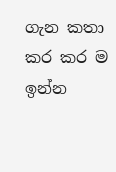ගැන කතා කර කර ම ඉන්න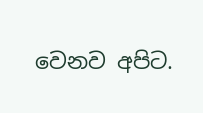වෙනව අපිට.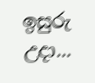ඉසුරු උදා...